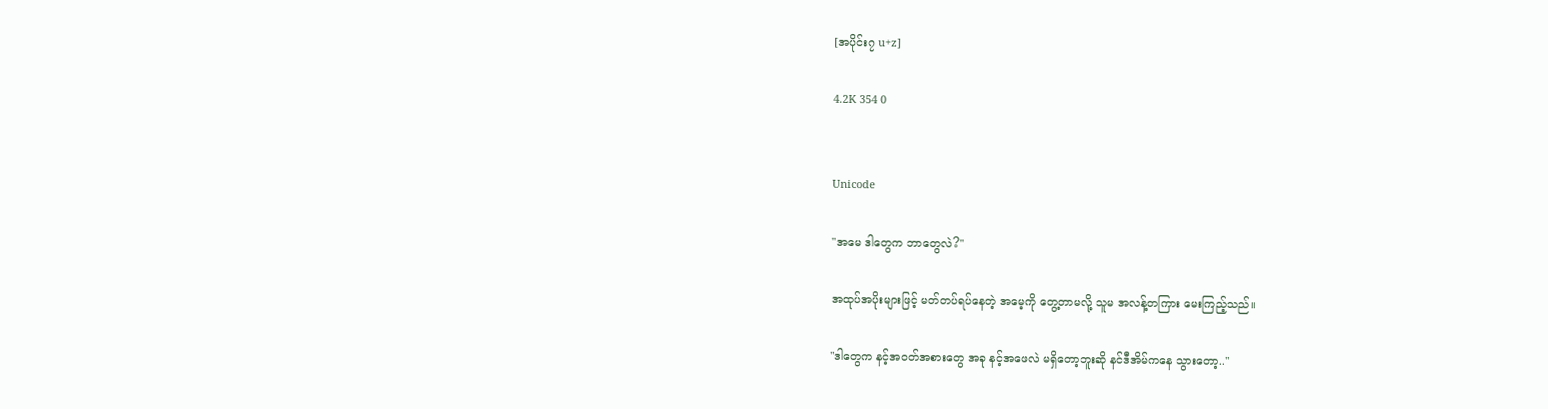[အပိုင်း၇ u+z]

4.2K 354 0


Unicode

"အမေ ဒါတွေက ဘာတွေလဲ?"

အထုပ်အပိုးများဖြင့် မတ်တပ်ရပ်နေတဲ့ အမေ့ကို တွေ့တာမလို့ သူမ အလန့်တကြား မေးကြည့်သည်။

"ဒါတွေက နင့်အဝတ်အစားတွေ အခု နင့်အဖေလဲ မရှိတော့ဘူးဆို နင်ဒီအိမ်ကနေ သွားတော့.."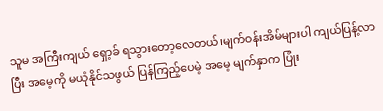သူမ အကြီးကျယ် ရှော့ခ် ရသွားတော့လေတယ်၊မျက်ဝန်းအိမ်များပါ ကျယ်ပြန့်လာပြီး အမေ့ကို မယုံနိုင်သဖွယ် ပြန်ကြည့်ပေမဲ့ အမေ့ မျက်နှာက ပြုံး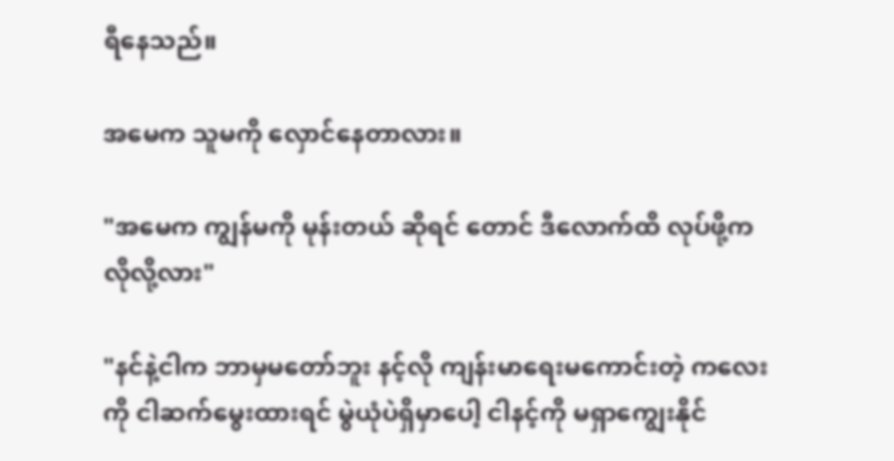ရီနေသည်။

အမေက သူမကို လှောင်နေတာလား။

"အမေက ကျွန်မကို မုန်းတယ် ဆိုရင် တောင် ဒီလောက်ထိ လုပ်ဖို့က လိုလို့လား"

"နင်နဲ့ငါက ဘာမှမတော်ဘူး နင့်လို ကျန်းမာရေးမကောင်းတဲ့ ကလေးကို ငါဆက်မွေးထားရင် မွဲယုံပဲရှိမှာပေါ့ ငါနင့်ကို မရှာကျွေးနိုင်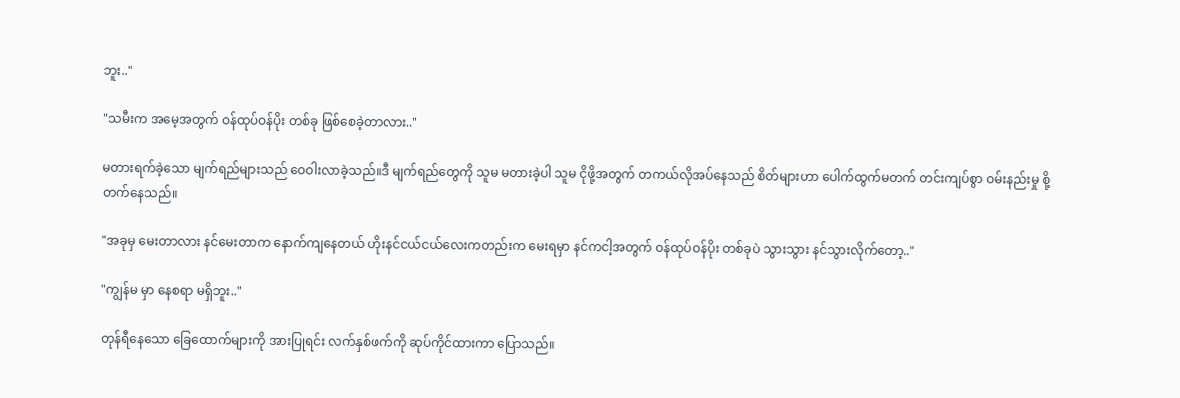ဘူး.."

"သမီးက အမေ့အတွက် ဝန်ထုပ်ဝန်ပိုး တစ်ခု ဖြစ်စေခဲ့တာလား.."

မတားရက်ခဲ့သော မျက်ရည်များသည် ဝေဝါးလာခဲ့သည်။ဒီ မျက်ရည်တွေကို သူမ မတားခဲ့ပါ သူမ ငိုဖို့အတွက် တကယ်လိုအပ်နေသည် စိတ်များဟာ ပေါက်ထွက်မတက် တင်းကျပ်စွာ ဝမ်းနည်းမှု စို့တက်နေသည်။

"အခုမှ မေးတာလား နင်မေးတာက နောက်ကျနေတယ် ဟိုးနင်ငယ်ငယ်လေးကတည်းက မေးရမှာ နင်ကငါ့အတွက် ဝန်ထုပ်ဝန်ပိုး တစ်ခုပဲ သွားသွား နင်သွားလိုက်တော့.."

"ကျွန်မ မှာ နေစရာ မရှိဘူး.."

တုန်ရီနေသော ခြေထောက်များကို အားပြုရင်း လက်နှစ်ဖက်ကို ဆုပ်ကိုင်ထားကာ ပြောသည်။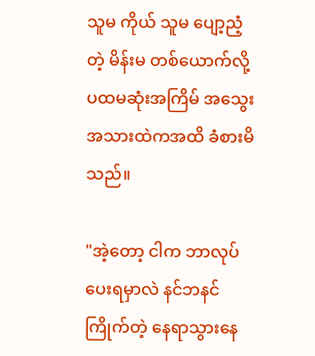သူမ ကိုယ် သူမ ပျော့ညံ့တဲ့ မိန်းမ တစ်ယောက်လို့ ပထမဆုံးအကြိမ် အသွေးအသားထဲကအထိ ခံစားမိသည်။

"အဲ့တော့ ငါက ဘာလုပ်ပေးရမှာလဲ နင်ဘနင် ကြိုက်တဲ့ နေရာသွားနေ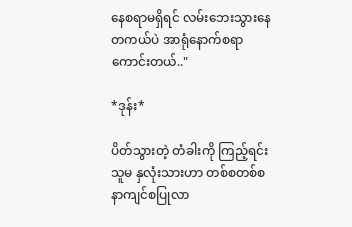နေစရာမရှိရင် လမ်းဘေးသွားနေ တကယ်ပဲ အာရုံနောက်စရာ ကောင်းတယ်.."

*ဒုန်း*

ပိတ်သွားတဲ့ တံခါးကို ကြည့်ရင်း သူမ နှလုံးသားဟာ တစ်စတစ်စ နာကျင်စပြုလာ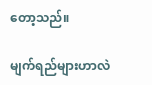တော့သည်။

မျက်ရည်များဟာလဲ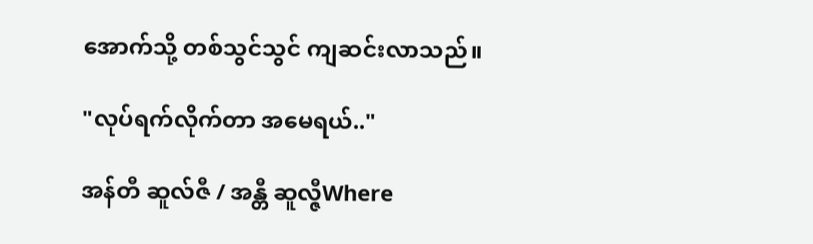အောက်သို့ တစ်သွင်သွင် ကျဆင်းလာသည်။

"လုပ်ရက်လိုက်တာ အမေရယ်.."

အန်တီ ဆူလ်ဇီ / အန္တီ ဆူလ္ဇီWhere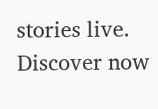stories live. Discover now